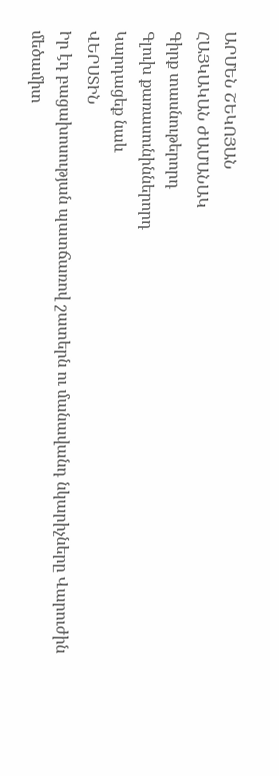ԱՐՄԵՆ ՇԵԿՈՅԱՆ
ՀԱՅԿԱԿԱՆ ԺԱՄԱՆԱԿ
Գիրք տասնութերորդ
Գլուխ քառասունիններորդ
Կարդացեք նաև
ՎԵՐՍՏԻՆ
Իր էդ բացախոսության պատճառով շատերն ու մանավանդ նկարիչները Վարուժին մեծամիտ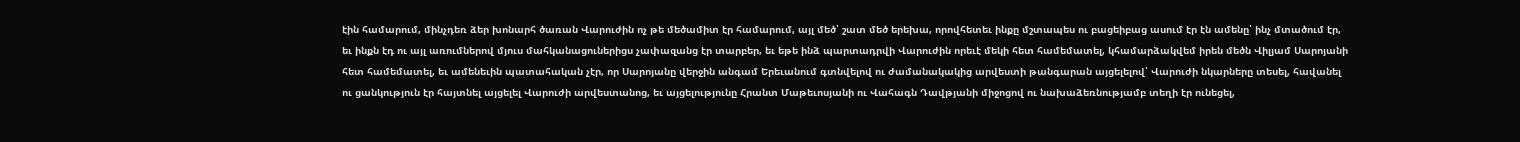էին համարում, մինչդեռ ձեր խոնարհ ծառան Վարուժին ոչ թե մեծամիտ էր համարում, այլ մեծ՝ շատ մեծ երեխա, որովհետեւ ինքը մշտապես ու բացեիբաց ասում էր էն ամենը՝ ինչ մտածում էր, եւ ինքն էդ ու այլ առումներով մյուս մահկանացուներիցս չափազանց էր տարբեր, եւ եթե ինձ պարտադրվի Վարուժին որեւէ մեկի հետ համեմատել, կհամարձակվեմ իրեն մեծն Վիլյամ Սարոյանի հետ համեմատել, եւ ամենեւին պատահական չէր, որ Սարոյանը վերջին անգամ Երեւանում գտնվելով ու ժամանակակից արվեստի թանգարան այցելելով՝ Վարուժի նկարները տեսել, հավանել ու ցանկություն էր հայտնել այցելել Վարուժի արվեստանոց, եւ այցելությունը Հրանտ Մաթեւոսյանի ու Վահագն Դավթյանի միջոցով ու նախաձեռնությամբ տեղի էր ունեցել,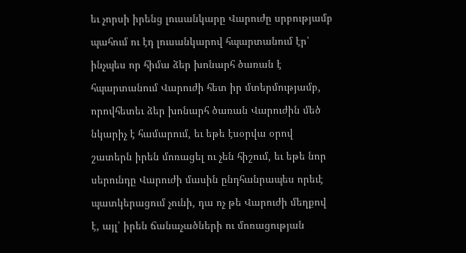եւ չորսի իրենց լուսանկարը Վարուժը սրբությամբ պահում ու էդ լուսանկարով հպարտանում էր՝ ինչպես որ հիմա ձեր խոնարհ ծառան է հպարտանում Վարուժի հետ իր մտերմությամբ, որովհետեւ ձեր խոնարհ ծառան Վարուժին մեծ նկարիչ է համարում, եւ եթե էսօրվա օրով շատերն իրեն մոռացել ու չեն հիշում, եւ եթե նոր սերունդը Վարուժի մասին ընդհանրապես որեւէ պատկերացում չունի, դա ոչ թե Վարուժի մեղքով է, այլ՝ իրեն ճանաչածների ու մոռացության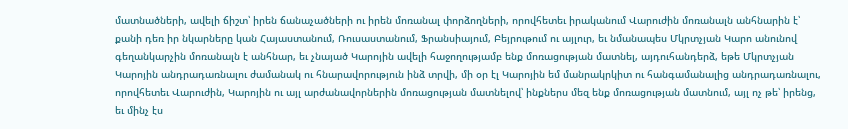մատնածների, ավելի ճիշտ՝ իրեն ճանաչածների ու իրեն մոռանալ փորձողների, որովհետեւ իրականում Վարուժին մոռանալն անհնարին է՝ քանի դեռ իր նկարները կան Հայաստանում, Ռուսաստանում, Ֆրանսիայում, Բեյրութում ու այլուր, եւ նմանապես Մկրտչյան Կարո անունով գեղանկարչին մոռանալն է անհնար, եւ չնայած Կարոյին ավելի հաջողությամբ ենք մոռացության մատնել, այդուհանդերձ, եթե Մկրտչյան Կարոյին անդրադառնալու ժամանակ ու հնարավորություն ինձ տրվի, մի օր էլ Կարոյին եմ մանրակրկիտ ու հանգամանալից անդրադառնալու, որովհետեւ Վարուժին, Կարոյին ու այլ արժանավորներին մոռացության մատնելով՝ ինքներս մեզ ենք մոռացության մատնում, այլ ոչ թե՝ իրենց, եւ մինչ էս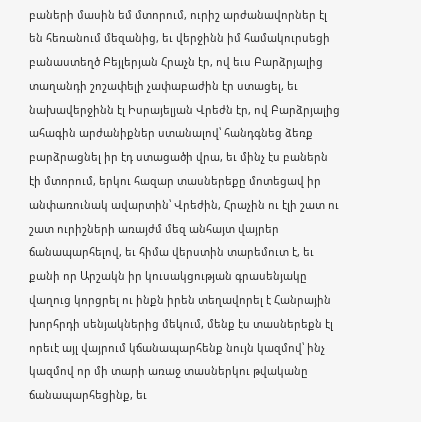բաների մասին եմ մտորում, ուրիշ արժանավորներ էլ են հեռանում մեզանից, եւ վերջինն իմ համակուրսեցի բանաստեղծ Բեյլերյան Հրաչն էր, ով եւս Բարձրյալից տաղանդի շոշափելի չափաբաժին էր ստացել, եւ նախավերջինն էլ Իսրայելյան Վրեժն էր, ով Բարձրյալից ահագին արժանիքներ ստանալով՝ հանդգնեց ձեռք բարձրացնել իր էդ ստացածի վրա, եւ մինչ էս բաներն էի մտորում, երկու հազար տասներեքը մոտեցավ իր անփառունակ ավարտին՝ Վրեժին, Հրաչին ու էլի շատ ու շատ ուրիշների առայժմ մեզ անհայտ վայրեր ճանապարհելով, եւ հիմա վերստին տարեմուտ է, եւ քանի որ Արշակն իր կուսակցության գրասենյակը վաղուց կորցրել ու ինքն իրեն տեղավորել է Հանրային խորհրդի սենյակներից մեկում, մենք էս տասներեքն էլ որեւէ այլ վայրում կճանապարհենք նույն կազմով՝ ինչ կազմով որ մի տարի առաջ տասներկու թվականը ճանապարհեցինք, եւ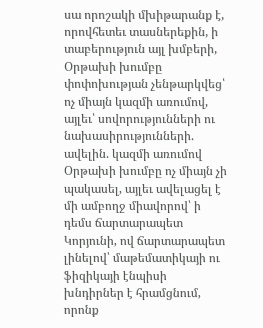սա որոշակի մխիթարանք է, որովհետեւ տասներեքին, ի տաբերություն այլ խմբերի, Օրթախի խումբը փոփոխության չենթարկվեց՝ ոչ միայն կազմի առումով, այլեւ՝ սովորությունների ու նախասիրությունների. ավելին. կազմի առումով Օրթախի խումբը ոչ միայն չի պակասել, այլեւ ավելացել է մի ամբողջ միավորով՝ ի դեմս ճարտարապետ Կորյունի, ով ճարտարապետ լինելով՝ մաթեմատիկայի ու ֆիզիկայի էնպիսի խնդիրներ է հրամցնում, որոնք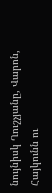նույնիսկ Ղուշչյանը, Վարոն, Հայկունն ու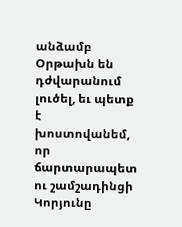անձամբ Օրթախն են դժվարանում լուծել, եւ պետք է խոստովանեմ, որ ճարտարապետ ու շամշադինցի Կորյունը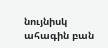նույնիսկ ահագին բան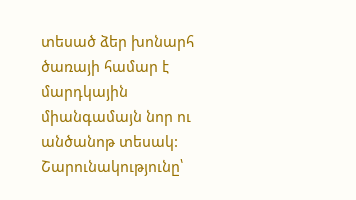տեսած ձեր խոնարհ ծառայի համար է մարդկային միանգամայն նոր ու անծանոթ տեսակ:
Շարունակությունը՝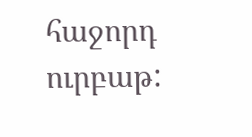հաջորդ ուրբաթ: